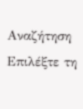Αναζήτηση
Επιλέξτε τη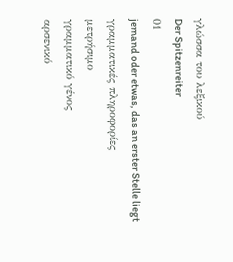γλώσσα του λεξικού
Der Spitzenreiter
01
jemand oder etwas, das an erster Stelle liegt
γραμματικές πληροφορίες
μετρήσιμο
γραμματικό γένος
αρσενικό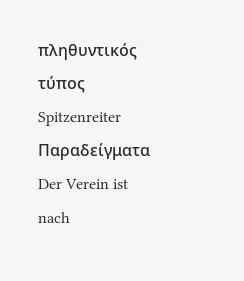πληθυντικός τύπος
Spitzenreiter
Παραδείγματα
Der Verein ist nach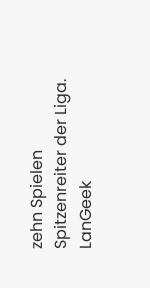zehn Spielen Spitzenreiter der Liga.
LanGeek